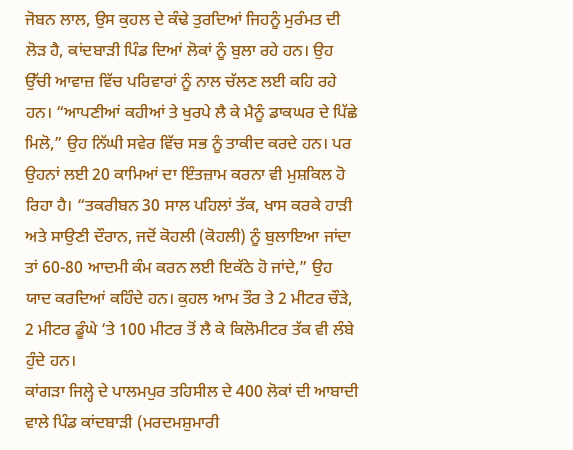ਜੋਬਨ ਲਾਲ, ਉਸ ਕੁਹਲ ਦੇ ਕੰਢੇ ਤੁਰਦਿਆਂ ਜਿਹਨੂੰ ਮੁਰੰਮਤ ਦੀ ਲੋੜ ਹੈ, ਕਾਂਦਬਾੜੀ ਪਿੰਡ ਦਿਆਂ ਲੋਕਾਂ ਨੂੰ ਬੁਲਾ ਰਹੇ ਹਨ। ਉਹ ਉੱਚੀ ਆਵਾਜ਼ ਵਿੱਚ ਪਰਿਵਾਰਾਂ ਨੂੰ ਨਾਲ ਚੱਲਣ ਲਈ ਕਹਿ ਰਹੇ ਹਨ। “ਆਪਣੀਆਂ ਕਹੀਆਂ ਤੇ ਖੁਰਪੇ ਲੈ ਕੇ ਮੈਨੂੰ ਡਾਕਘਰ ਦੇ ਪਿੱਛੇ ਮਿਲੋ,” ਉਹ ਨਿੱਘੀ ਸਵੇਰ ਵਿੱਚ ਸਭ ਨੂੰ ਤਾਕੀਦ ਕਰਦੇ ਹਨ। ਪਰ ਉਹਨਾਂ ਲਈ 20 ਕਾਮਿਆਂ ਦਾ ਇੰਤਜ਼ਾਮ ਕਰਨਾ ਵੀ ਮੁਸ਼ਕਿਲ ਹੋ ਰਿਹਾ ਹੈ। “ਤਕਰੀਬਨ 30 ਸਾਲ ਪਹਿਲਾਂ ਤੱਕ, ਖਾਸ ਕਰਕੇ ਹਾੜੀ ਅਤੇ ਸਾਉਣੀ ਦੌਰਾਨ, ਜਦੋਂ ਕੋਹਲੀ (ਕੋਹਲੀ) ਨੂੰ ਬੁਲਾਇਆ ਜਾਂਦਾ ਤਾਂ 60-80 ਆਦਮੀ ਕੰਮ ਕਰਨ ਲਈ ਇਕੱਠੇ ਹੋ ਜਾਂਦੇ,” ਉਹ ਯਾਦ ਕਰਦਿਆਂ ਕਹਿੰਦੇ ਹਨ। ਕੁਹਲ ਆਮ ਤੌਰ ਤੇ 2 ਮੀਟਰ ਚੌੜੇ, 2 ਮੀਟਰ ਡੂੰਘੇ ‘ਤੇ 100 ਮੀਟਰ ਤੋਂ ਲੈ ਕੇ ਕਿਲੋਮੀਟਰ ਤੱਕ ਵੀ ਲੰਬੇ ਹੁੰਦੇ ਹਨ।
ਕਾਂਗੜਾ ਜਿਲ੍ਹੇ ਦੇ ਪਾਲਮਪੁਰ ਤਹਿਸੀਲ ਦੇ 400 ਲੋਕਾਂ ਦੀ ਆਬਾਦੀ ਵਾਲੇ ਪਿੰਡ ਕਾਂਦਬਾੜੀ (ਮਰਦਮਸ਼ੁਮਾਰੀ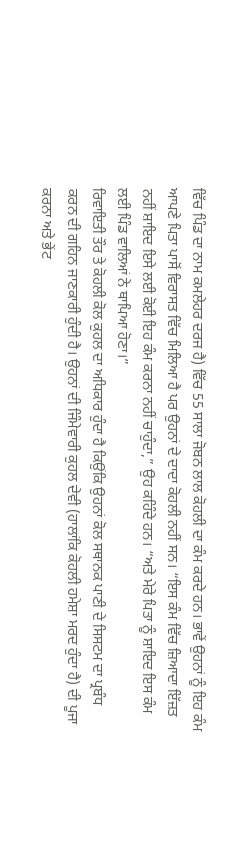ਵਿੱਚ ਪਿੰਡ ਦਾ ਨਾਮ ਕਮਲੇਹਰ ਦਰਜ ਹੈ) ਵਿੱਚ 55 ਸਾਲਾ ਜੋਬਨ ਲਾਲ ਕੋਹਲੀ ਦਾ ਕੰਮ ਕਰਦੇ ਹਨ। ਭਾਵੇਂ ਉਹਨਾਂ ਨੂੰ ਇਹ ਕੰਮ ਆਪਣੇ ਪਿਤਾ ਪਾਸੋਂ ਵਿਰਾਸਤ ਵਿੱਚ ਮਿਲਿਆ ਹੈ ਪਰ ਉਹਨਾਂ ਦੇ ਦਾਦਾ ਕੋਹਲੀ ਨਹੀਂ ਸਨ। “ਇਸ ਕੰਮ ਵਿੱਚ ਜ਼ਿਆਦਾ ਇੱਜ਼ਤ ਨਹੀਂ ਸ਼ਾਇਦ ਇਸੇ ਲਈ ਕੋਈ ਇਹ ਕੰਮ ਕਰਨਾ ਨਹੀਂ ਚਾਹੁੰਦਾ,” ਉਹ ਕਹਿੰਦੇ ਹਨ। “ਅਤੇ ਮੇਰੇ ਪਿਤਾ ਨੂੰ ਸ਼ਾਇਦ ਇਸ ਕੰਮ ਲਈ ਪਿੰਡ ਵਾਲਿਆਂ ਨੇ ਥਾਪਿਆ ਹੋਣਾ।”
ਰਿਵਾਇਤੀ ਤੌਰ ਤੇ ਕੋਹਲੀ ਕੋਲ ਕੁਹਲ ਦਾ ਅਧਿਕਾਰ ਹੁੰਦਾ ਹੈ ਕਿਉਂਕਿ ਉਹਨਾਂ ਕੋਲ ਸਥਾਨਕ ਪਾਣੀ ਦੇ ਸਿਸਟਮ ਦਾ ਪ੍ਰਬੰਧ ਕਰਨ ਦੀ ਗਹਿਨ ਜਾਣਕਾਰੀ ਹੁੰਦੀ ਹੈ। ਉਹਨਾਂ ਦੀ ਜਿੰਮੇਵਾਰੀ ਕੁਹਲ ਦੇਵੀ (ਹਾਲਾਂਕਿ ਕੋਹਲੀ ਹਮੇਸ਼ਾ ਮਰਦ ਹੁੰਦਾ ਹੈ) ਦੀ ਪੂਜਾ ਕਰਨਾ ਅਤੇ ਭੇਂਟ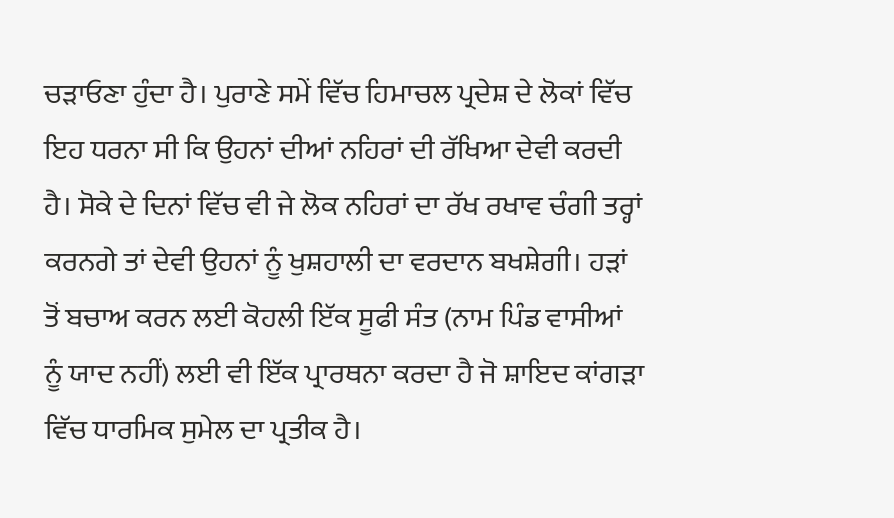ਚੜਾਓਣਾ ਹੁੰਦਾ ਹੈ। ਪੁਰਾਣੇ ਸਮੇਂ ਵਿੱਚ ਹਿਮਾਚਲ ਪ੍ਰਦੇਸ਼ ਦੇ ਲੋਕਾਂ ਵਿੱਚ ਇਹ ਧਰਨਾ ਸੀ ਕਿ ਉਹਨਾਂ ਦੀਆਂ ਨਹਿਰਾਂ ਦੀ ਰੱਖਿਆ ਦੇਵੀ ਕਰਦੀ ਹੈ। ਸੋਕੇ ਦੇ ਦਿਨਾਂ ਵਿੱਚ ਵੀ ਜੇ ਲੋਕ ਨਹਿਰਾਂ ਦਾ ਰੱਖ ਰਖਾਵ ਚੰਗੀ ਤਰ੍ਹਾਂ ਕਰਨਗੇ ਤਾਂ ਦੇਵੀ ਉਹਨਾਂ ਨੂੰ ਖੁਸ਼ਹਾਲੀ ਦਾ ਵਰਦਾਨ ਬਖਸ਼ੇਗੀ। ਹੜਾਂ ਤੋਂ ਬਚਾਅ ਕਰਨ ਲਈ ਕੋਹਲੀ ਇੱਕ ਸੂਫੀ ਸੰਤ (ਨਾਮ ਪਿੰਡ ਵਾਸੀਆਂ ਨੂੰ ਯਾਦ ਨਹੀਂ) ਲਈ ਵੀ ਇੱਕ ਪ੍ਰਾਰਥਨਾ ਕਰਦਾ ਹੈ ਜੋ ਸ਼ਾਇਦ ਕਾਂਗੜਾ ਵਿੱਚ ਧਾਰਮਿਕ ਸੁਮੇਲ ਦਾ ਪ੍ਰਤੀਕ ਹੈ।